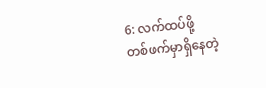6: လက်ထပ်ဖို့
တစ်ဖက်မှာရှိနေတဲ့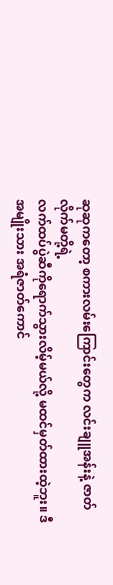ဆုဆုကတော့ စကားလမ်းကြောင်းတွေက လင်းချူအန်းနဲ့ ဇာတ်လိုက်မတို့ရဲ့
လက်ထပ်ပွဲဆီကိုရောက်သွားလိမ့်မယ်လို့ မထင်မှတ်ထားထဲ့ဘူး။ ဒီအမျိုးသား အရံဇာတ်ကောင်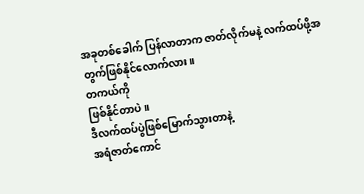အခုတစ်ခေါက် ပြန်လာတာက ဇာတ်လိုက်မနဲ့ လက်ထပ်ဖို့အတွက်ဖြစ်နိုင်လောက်လား။
တကယ်ကို
ဖြစ်နိုင်တာပဲ။
ဒီလက်ထပ်ပွဲဖြစ်မြောက်သွားတာနဲ့
အရံဇာတ်ကောင်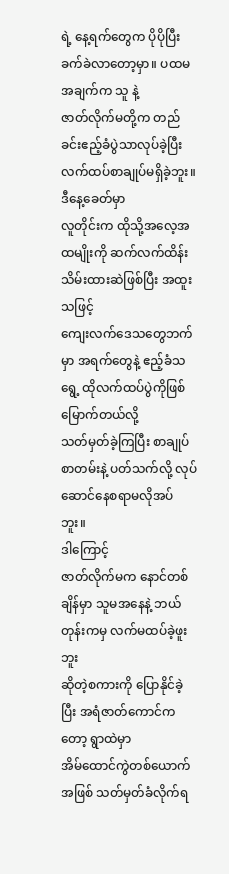ရဲ့ နေ့ရက်တွေက ပိုပိုပြီး ခက်ခဲလာတော့မှာ။ ပထမအချက်က သူ နဲ့
ဇာတ်လိုက်မတို့က တည်ခင်းဧည့်ခံပွဲသာလုပ်ခဲ့ပြီး လက်ထပ်စာချုပ်မရှိခဲ့ဘူး။
ဒီနေ့ခေတ်မှာ
လူတိုင်းက ထိုသို့အလေ့အထမျိုးကို ဆက်လက်ထိန်းသိမ်းထားဆဲဖြစ်ပြီး အထူးသဖြင့်
ကျေးလက်ဒေသတွေဘက်မှာ အရက်တွေနဲ့ ဧည့်ခံသရွေ့ ထိုလက်ထပ်ပွဲကိုဖြစ်မြောက်တယ်လို့
သတ်မှတ်ခဲ့ကြပြီး စာချုပ်စာတမ်းနဲ့ ပတ်သက်လို့ လုပ်ဆောင်နေစရာမလိုအပ်ဘူး။
ဒါကြောင့်
ဇာတ်လိုက်မက နောင်တစ်ချိန်မှာ သူမအနေနဲ့ ဘယ်တုန်းကမှ လက်မထပ်ခဲ့ဖူးဘူး
ဆိုတဲ့စကားကို ပြောနိုင်ခဲ့ပြီး အရံဇာတ်ကောင်ကတော့ ရွာထဲမှာ
အိမ်ထောင်ကွဲတစ်ယောက်အဖြစ် သတ်မှတ်ခံလိုက်ရ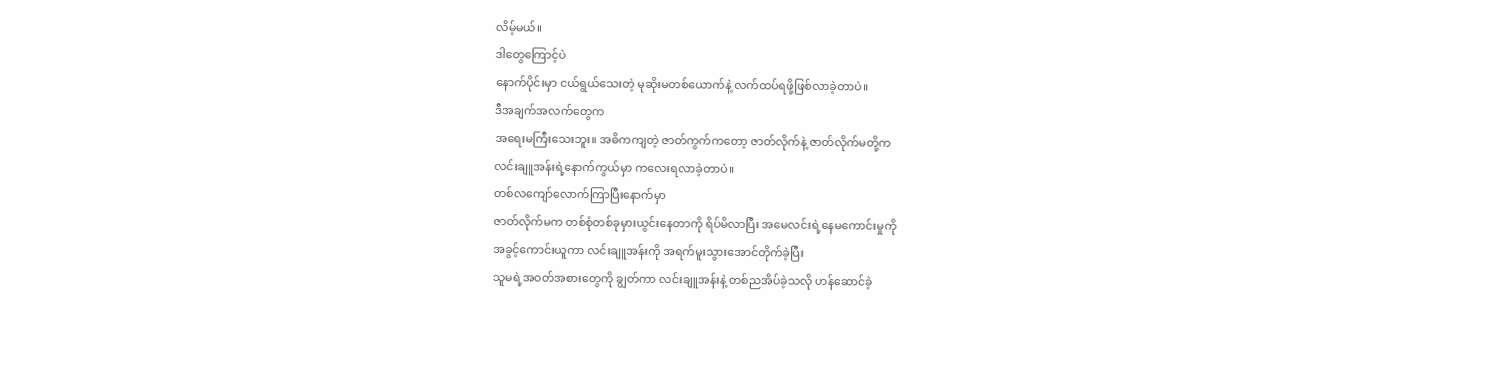လိမ့်မယ်။
ဒါတွေကြောင့်ပဲ
နောက်ပိုင်းမှာ ငယ်ရွယ်သေးတဲ့ မုဆိုးမတစ်ယောက်နဲ့ လက်ထပ်ရဖို့ဖြစ်လာခဲ့တာပဲ။
ဒီအချက်အလက်တွေက
အရေးမကြီးသေးဘူး။ အဓိကကျတဲ့ ဇာတ်ကွက်ကတော့ ဇာတ်လိုက်နဲ့ ဇာတ်လိုက်မတို့က
လင်းချူအန်းရဲ့နောက်ကွယ်မှာ ကလေးရလာခဲ့တာပဲ။
တစ်လကျော်လောက်ကြာပြီးနောက်မှာ
ဇာတ်လိုက်မက တစ်စုံတစ်ခုမှားယွင်းနေတာကို ရိပ်မိလာပြီး အမေလင်းရဲ့နေမကောင်းမှုကို
အခွင့်ကောင်းယူကာ လင်းချူအန်းကို အရက်မူးသွားအောင်တိုက်ခဲ့ပြီး
သူမရဲ့အဝတ်အစားတွေကို ချွတ်ကာ လင်းချူအန်းနဲ့ တစ်ညအိပ်ခဲ့သလို ဟန်ဆောင်ခဲ့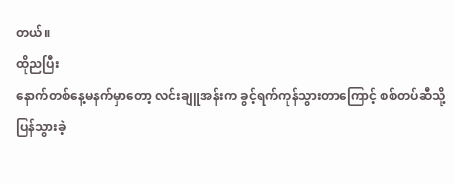တယ်။
ထိုညပြီး
နောက်တစ်နေ့မနက်မှာတော့ လင်းချူအန်းက ခွင့်ရက်ကုန်သွားတာကြောင့် စစ်တပ်ဆီသို့
ပြန်သွားခဲ့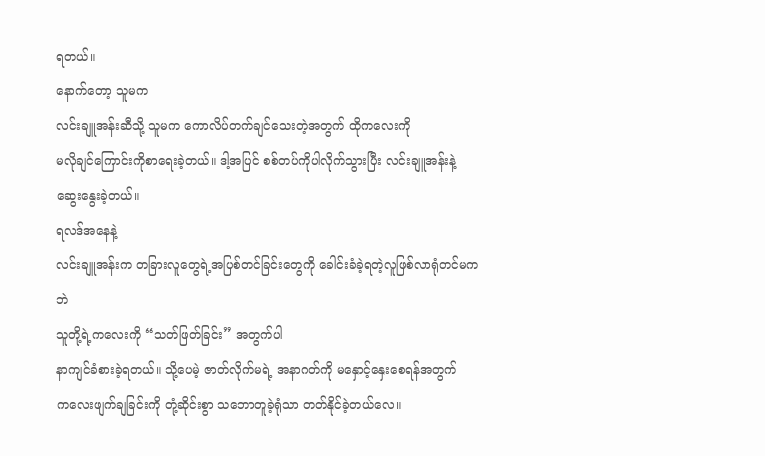ရတယ်။
နောက်တော့ သူမက
လင်းချူအန်းဆီသို့ သူမက ကောလိပ်တက်ချင်သေးတဲ့အတွက် ထိုကလေးကို
မလိုချင်ကြောင်းကိုစာရေးခဲ့တယ်။ ဒါ့အပြင် စစ်တပ်ကိုပါလိုက်သွားပြီး လင်းချူအန်းနဲ့
ဆွေးနွေးခဲ့တယ်။
ရလဒ်အနေနဲ့
လင်းချူအန်းက တခြားလူတွေရဲ့အပြစ်တင်ခြင်းတွေကို ခေါင်းခံခဲ့ရတဲ့လူဖြစ်လာရုံတင်မကဘဲ
သူတို့ရဲ့ကလေးကို “သတ်ဖြတ်ခြင်း” အတွက်ပါ
နာကျင်ခံစားခဲ့ရတယ်။ သို့ပေမဲ့ ဇာတ်လိုက်မရဲ့ အနာဂတ်ကို မနှောင့်နှေးစေရန်အတွက်
ကလေးဖျက်ချခြင်းကို တုံ့ဆိုင်းစွာ သဘောတူခဲ့ရုံသာ တတ်နိုင်ခဲ့တယ်လေ။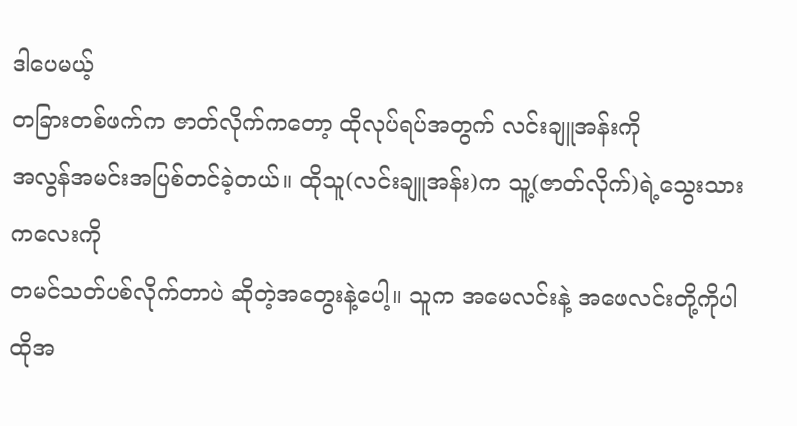ဒါပေမယ့်
တခြားတစ်ဖက်က ဇာတ်လိုက်ကတော့ ထိုလုပ်ရပ်အတွက် လင်းချူအန်းကို
အလွန်အမင်းအပြစ်တင်ခဲ့တယ်။ ထိုသူ(လင်းချူအန်း)က သူ့(ဇာတ်လိုက်)ရဲ့သွေးသားကလေးကို
တမင်သတ်ပစ်လိုက်တာပဲ ဆိုတဲ့အတွေးနဲ့ပေါ့။ သူက အမေလင်းနဲ့ အဖေလင်းတို့ကိုပါ
ထိုအ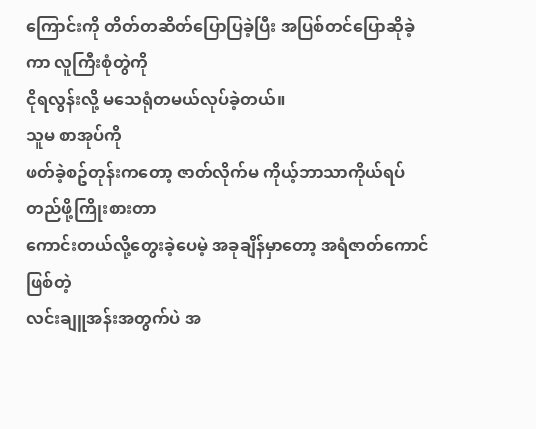ကြောင်းကို တိတ်တဆိတ်ပြောပြခဲ့ပြီး အပြစ်တင်ပြောဆိုခဲ့ကာ လူကြီးစုံတွဲကို
ငိုရလွန်းလို့ မသေရုံတမယ်လုပ်ခဲ့တယ်။
သူမ စာအုပ်ကို
ဖတ်ခဲ့စဥ်တုန်းကတော့ ဇာတ်လိုက်မ ကိုယ့်ဘာသာကိုယ်ရပ်တည်ဖို့ကြိုးစားတာ
ကောင်းတယ်လို့တွေးခဲ့ပေမဲ့ အခုချိန်မှာတော့ အရံဇာတ်ကောင်ဖြစ်တဲ့
လင်းချူအန်းအတွက်ပဲ အ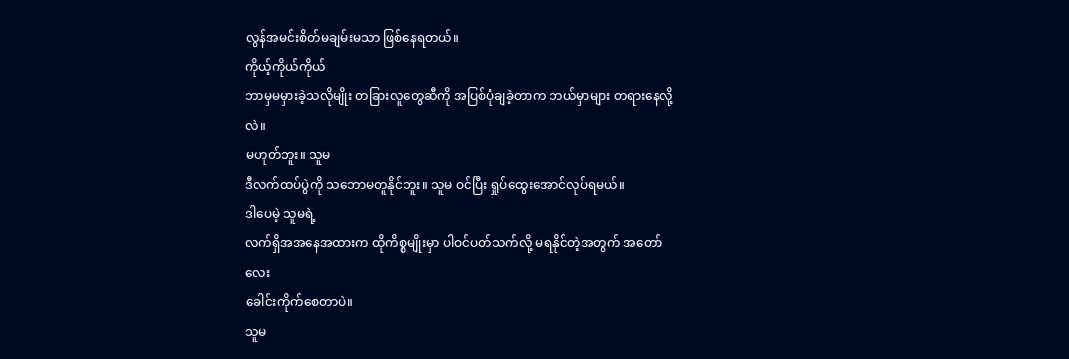လွန်အမင်းစိတ်မချမ်းမသာ ဖြစ်နေရတယ်။
ကိုယ့်ကိုယ်ကိုယ်
ဘာမှမမှားခဲ့သလိုမျိုး တခြားလူတွေဆီကို အပြစ်ပုံချခဲ့တာက ဘယ်မှာများ တရားနေလို့လဲ။
မဟုတ်ဘူး။ သူမ
ဒီလက်ထပ်ပွဲကို သဘောမတူနိုင်ဘူး။ သူမ ဝင်ပြီး ရှုပ်ထွေးအောင်လုပ်ရမယ်။
ဒါပေမဲ့ သူမရဲ့
လက်ရှိအအနေအထားက ထိုကိစ္စမျိုးမှာ ပါဝင်ပတ်သက်လို့ မရနိုင်တဲ့အတွက် အတော်လေး
ခေါင်းကိုက်စေတာပဲ။
သူမ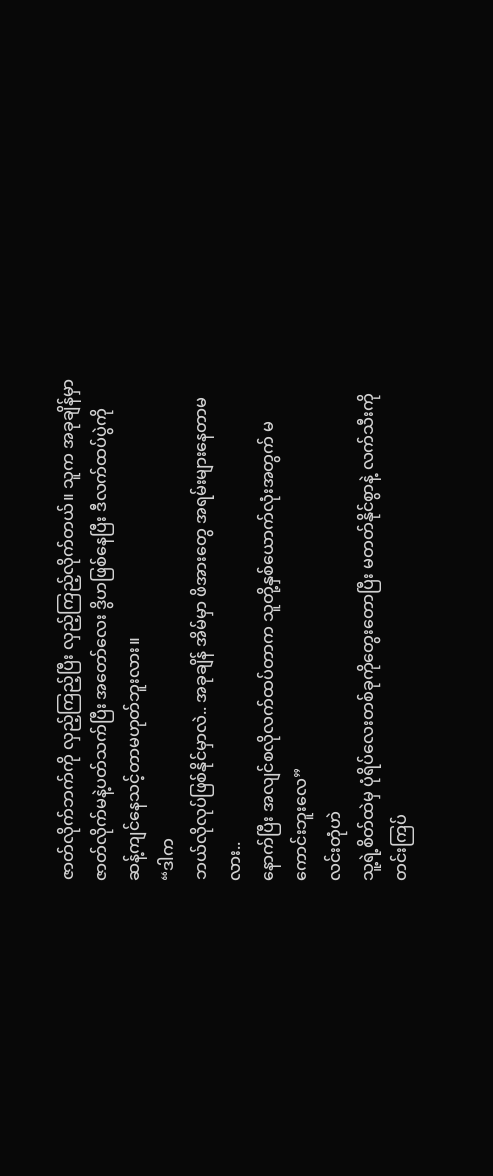ဇာတ်လိုက်ဘက်ကို လှည့်ကြည့်ပြီး လှည့်ကြည့်လိုက်တယ်။ သူက အခုချိန်မှာ
ဇာတ်လိုက်မနဲ့ပတ်သက်ပြီး အတော်လေး ဒွိဟဖြစ်နေပြီး ဒီလက်ထပ်ပွဲကို
ဆန့်ကျင်နေသင့်တာမဟုတ်ဘူးလား။
“ဒါက
ဘယ်လိုလုပ်ဖြစ်နိုင်မှာလဲ.. အခုချိန် အိမ်မှာ ဖိအားတွေ အရမ်းများနေတာမလား..
နောက်ပြီး အလျင်စလိုလက်ထပ်တာက သူတို့နှစ်ယောက်လုံးအတွက် မကောင်းဘူးလေ”
လင်းတုံဟဲ
သူ့ရဲ့စိတ်ထဲမှ ပုံရိပ်လေးတစ်ခုကိုတွေးတောပြီး မတတ်နိုင်စွာနဲ့ လက်သီးကို
တင်းကြပ်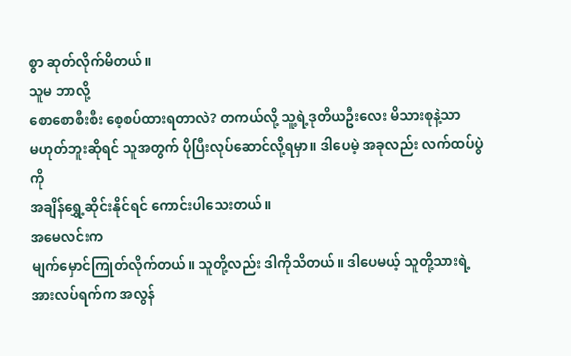စွာ ဆုတ်လိုက်မိတယ်။
သူမ ဘာလို့
စောစောစီးစီး စေ့စပ်ထားရတာလဲ? တကယ်လို့ သူ့ရဲ့ဒုတိယဦးလေး မိသားစုနဲ့သာ
မဟုတ်ဘူးဆိုရင် သူအတွက် ပိုပြီးလုပ်ဆောင်လို့ရမှာ။ ဒါပေမဲ့ အခုလည်း လက်ထပ်ပွဲကို
အချိန်ရွှေ့ဆိုင်းနိုင်ရင် ကောင်းပါသေးတယ်။
အမေလင်းက
မျက်မှောင်ကြုတ်လိုက်တယ်။ သူတို့လည်း ဒါကိုသိတယ်။ ဒါပေမယ့် သူတို့သားရဲ့
အားလပ်ရက်က အလွန်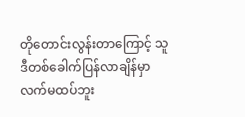တိုတောင်းလွန်းတာကြောင့် သူဒီတစ်ခေါက်ပြန်လာချိန်မှာ
လက်မထပ်ဘူး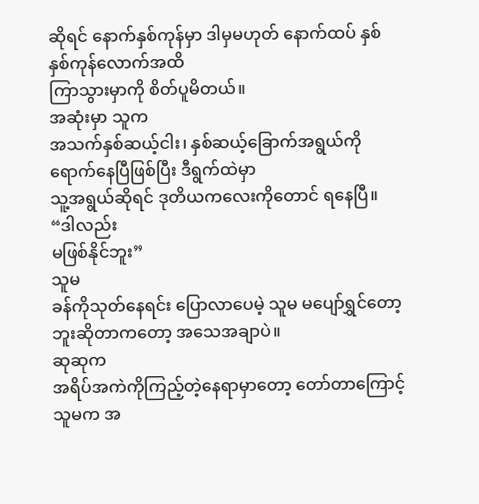ဆိုရင် နောက်နှစ်ကုန်မှာ ဒါမှမဟုတ် နောက်ထပ် နှစ်နှစ်ကုန်လောက်အထိ
ကြာသွားမှာကို စိတ်ပူမိတယ်။
အဆုံးမှာ သူက
အသက်နှစ်ဆယ့်ငါး၊ နှစ်ဆယ့်ခြောက်အရွယ်ကိုရောက်နေပြီဖြစ်ပြီး ဒီရွက်ထဲမှာ
သူ့အရွယ်ဆိုရင် ဒုတိယကလေးကိုတောင် ရနေပြီ။
“ဒါလည်း
မဖြစ်နိုင်ဘူး”
သူမ
ခန်ကိုသုတ်နေရင်း ပြောလာပေမဲ့ သူမ မပျော်ရွှင်တော့ဘူးဆိုတာကတော့ အသေအချာပဲ။
ဆုဆုက
အရိပ်အကဲကိုကြည့်တဲ့နေရာမှာတော့ တော်တာကြောင့် သူမက အ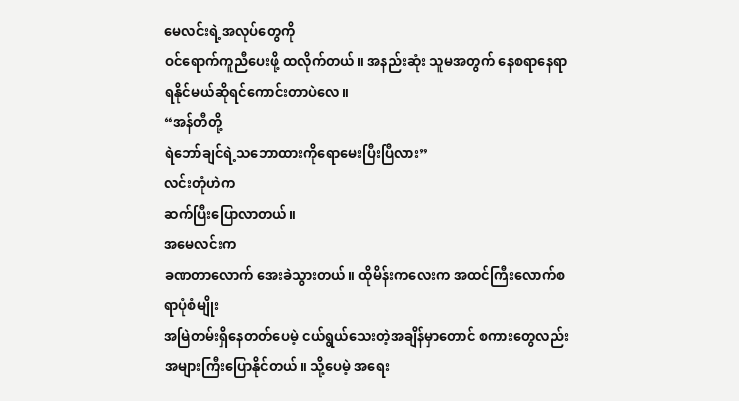မေလင်းရဲ့အလုပ်တွေကို
ဝင်ရောက်ကူညီပေးဖို့ ထလိုက်တယ်။ အနည်းဆုံး သူမအတွက် နေစရာနေရာ
ရနိုင်မယ်ဆိုရင်ကောင်းတာပဲလေ။
“အန်တီတို့
ရဲဘော်ချင်ရဲ့သဘောထားကိုရောမေးပြီးပြီလား”
လင်းတုံဟဲက
ဆက်ပြီးပြောလာတယ်။
အမေလင်းက
ခဏတာလောက် အေးခဲသွားတယ်။ ထိုမိန်းကလေးက အထင်ကြီးလောက်စရာပုံစံမျိုး
အမြဲတမ်းရှိနေတတ်ပေမဲ့ ငယ်ရွယ်သေးတဲ့အချိန်မှာတောင် စကားတွေလည်း
အများကြီးပြောနိုင်တယ်။ သို့ပေမဲ့ အရေး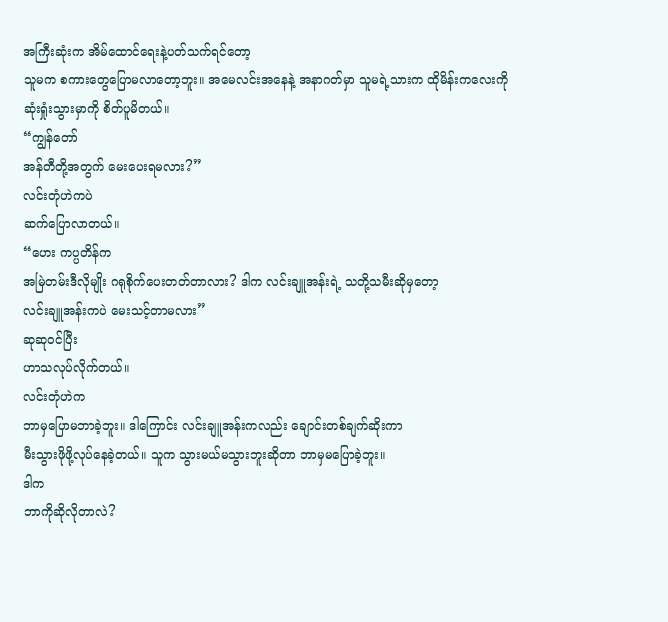အကြီးဆုံးက အိမ်ထောင်ရေးနဲ့ပတ်သက်ရင်တော့
သူမက စကားတွေပြောမလာတော့ဘူး။ အမေလင်းအနေနဲ့ အနာဂတ်မှာ သူမရဲ့သားက ထိုမိန်းကလေးကို
ဆုံးရှုံးသွားမှာကို စိတ်ပူမိတယ်။
“ကျွန်တော်
အန်တီတို့အတွက် မေးပေးရမလား?”
လင်းတုံဟဲကပဲ
ဆက်ပြောလာတယ်။
“ဟေး ကပ္ပတိန်က
အမြဲတမ်းဒီလိုမျိုး ဂရုစိုက်ပေးတတ်တာလား? ဒါက လင်းချူအန်းရဲ့ သတို့သမီးဆိုမှတော့
လင်းချူအန်းကပဲ မေးသင့်တာမလား”
ဆုဆုဝင်ပြီး
ဟာသလုပ်လိုက်တယ်။
လင်းတုံဟဲက
ဘာမှပြောမဘာခဲ့ဘူး။ ဒါကြောင်း လင်းချူအန်းကလည်း ချောင်းတစ်ချက်ဆိုးကာ
မီးသွားဖိုဖို့လုပ်နေခဲ့တယ်။ သူက သွားမယ်မသွားဘူးဆိုတာ ဘာမှမပြောခဲ့ဘူး။
ဒါက
ဘာကိုဆိုလိုတာလဲ?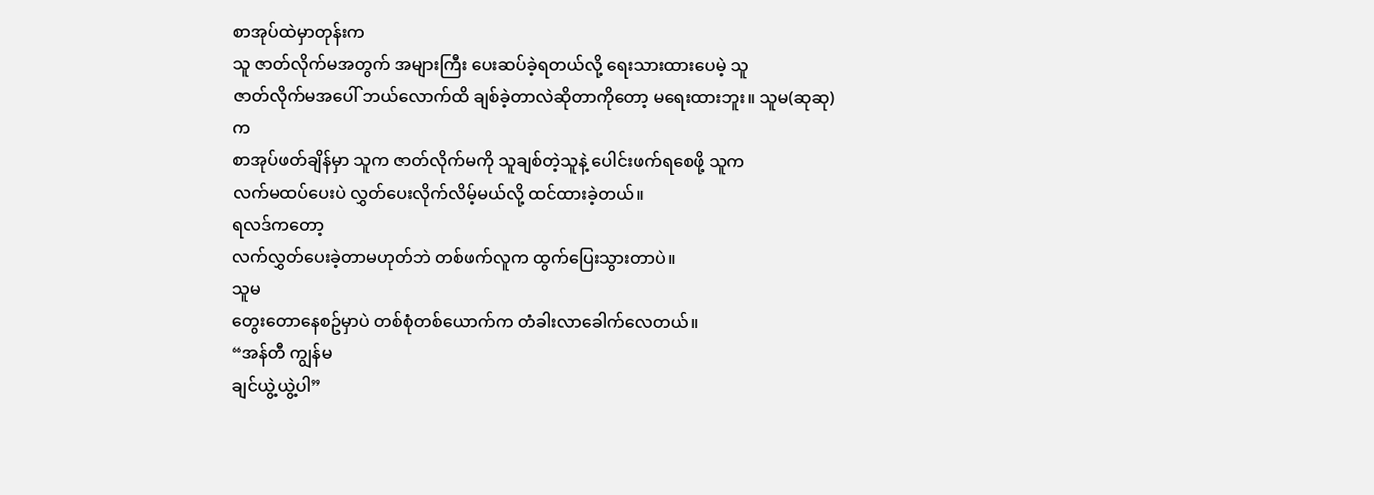စာအုပ်ထဲမှာတုန်းက
သူ ဇာတ်လိုက်မအတွက် အများကြီး ပေးဆပ်ခဲ့ရတယ်လို့ ရေးသားထားပေမဲ့ သူ
ဇာတ်လိုက်မအပေါ် ဘယ်လောက်ထိ ချစ်ခဲ့တာလဲဆိုတာကိုတော့ မရေးထားဘူး။ သူမ(ဆုဆု)က
စာအုပ်ဖတ်ချိန်မှာ သူက ဇာတ်လိုက်မကို သူချစ်တဲ့သူနဲ့ ပေါင်းဖက်ရစေဖို့ သူက
လက်မထပ်ပေးပဲ လွှတ်ပေးလိုက်လိမ့်မယ်လို့ ထင်ထားခဲ့တယ်။
ရလဒ်ကတော့
လက်လွှတ်ပေးခဲ့တာမဟုတ်ဘဲ တစ်ဖက်လူက ထွက်ပြေးသွားတာပဲ။
သူမ
တွေးတောနေစဥ်မှာပဲ တစ်စုံတစ်ယောက်က တံခါးလာခေါက်လေတယ်။
“အန်တီ ကျွန်မ
ချင်ယွဲ့ယွဲ့ပါ”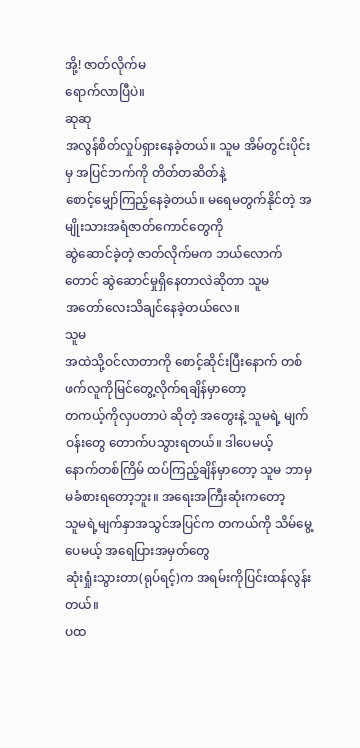အို့! ဇာတ်လိုက်မ
ရောက်လာပြီပဲ။
ဆုဆု
အလွန်စိတ်လှုပ်ရှားနေခဲ့တယ်။ သူမ အိမ်တွင်းပိုင်းမှ အပြင်ဘက်ကို တိတ်တဆိတ်နဲ့
စောင့်မျှော်ကြည့်နေခဲ့တယ်။ မရေမတွက်နိုင်တဲ့ အမျိုးသားအရံဇာတ်ကောင်တွေကို
ဆွဲဆောင်ခဲ့တဲ့ ဇာတ်လိုက်မက ဘယ်လောက်တောင် ဆွဲဆောင်မှုရှိနေတာလဲဆိုတာ သူမ
အတော်လေးသိချင်နေခဲ့တယ်လေ။
သူမ
အထဲသို့ဝင်လာတာကို စောင့်ဆိုင်းပြီးနောက် တစ်ဖက်လူကိုမြင်တွေ့လိုက်ရချိန်မှာတော့
တကယ့်ကိုလှပတာပဲ ဆိုတဲ့ အတွေးနဲ့ သူမရဲ့ မျက်ဝန်းတွေ တောက်ပသွားရတယ်။ ဒါပေမယ့်
နောက်တစ်ကြိမ် ထပ်ကြည့်ချိန်မှာတော့ သူမ ဘာမှမခံစားရတော့ဘူး။ အရေးအကြီးဆုံးကတော့
သူမရဲ့မျက်နှာအသွင်အပြင်က တကယ်ကို သိမ်မွေ့ပေမယ့် အရေပြားအမှတ်တွေ
ဆုံးရှုံးသွားတာ(ရုပ်ရင့်)က အရမ်းကိုပြင်းထန်လွန်းတယ်။
ပထ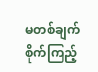မတစ်ချက်စိုက်ကြည့်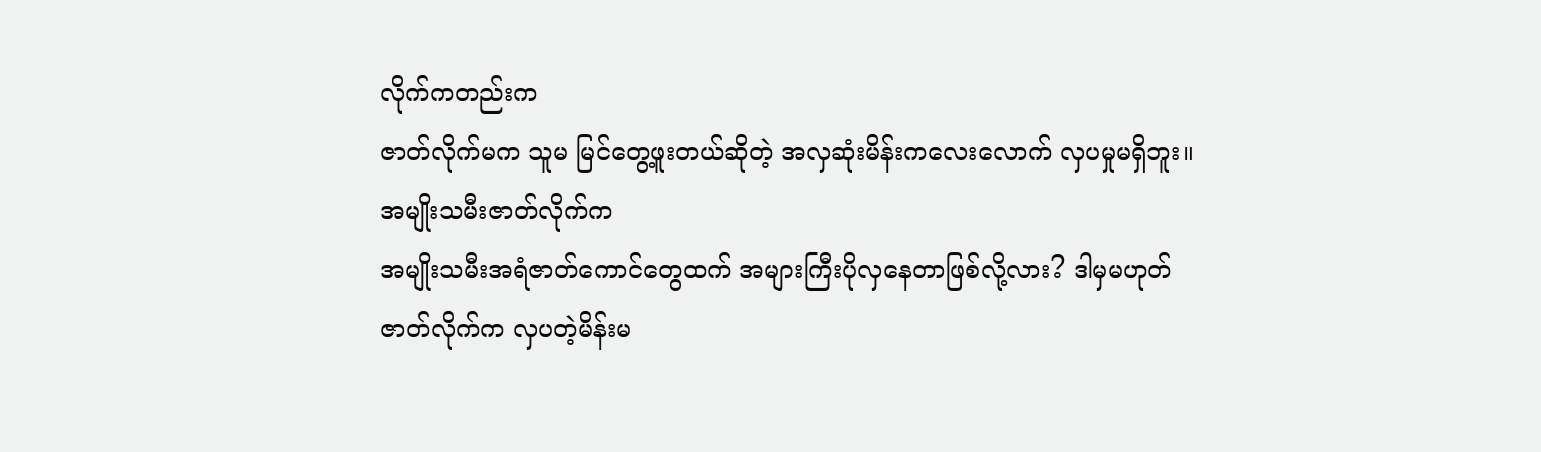လိုက်ကတည်းက
ဇာတ်လိုက်မက သူမ မြင်တွေ့ဖူးတယ်ဆိုတဲ့ အလှဆုံးမိန်းကလေးလောက် လှပမှုမရှိဘူး။
အမျိုးသမီးဇာတ်လိုက်က
အမျိုးသမီးအရံဇာတ်ကောင်တွေထက် အများကြီးပိုလှနေတာဖြစ်လို့လား? ဒါမှမဟုတ်
ဇာတ်လိုက်က လှပတဲ့မိန်းမ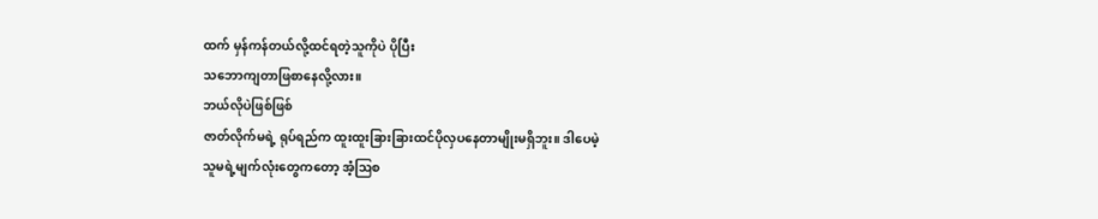ထက် မှန်ကန်တယ်လို့ထင်ရတဲ့သူကိုပဲ ပိုပြီး
သဘောကျတာဖြစာနေလို့လား။
ဘယ်လိုပဲဖြစ်ဖြစ်
ဇာတ်လိုက်မရဲ့ ရုပ်ရည်က ထူးထူးခြားခြားထင်ပိုလှပနေတာမျိုးမရှိဘူး။ ဒါပေမဲ့
သူမရဲ့မျက်လုံးတွေကတော့ အံ့ဩစ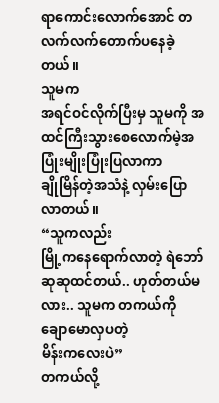ရာကောင်းလောက်အောင် တလက်လက်တောက်ပနေခဲ့တယ်။
သူမက
အရင်ဝင်လိုက်ပြီးမှ သူမကို အထင်ကြီးသွားစေလောက်မဲ့အပြုံးမျိုးပြုံးပြလာကာ
ချိုမြိန်တဲ့အသံနဲ့ လှမ်းပြောလာတယ်။
“သူကလည်း
မြို့ကနေရောက်လာတဲ့ ရဲဘော်ဆုဆုထင်တယ်.. ဟုတ်တယ်မလား.. သူမက တကယ်ကို ချောမောလှပတဲ့
မိန်းကလေးပဲ”
တကယ်လို့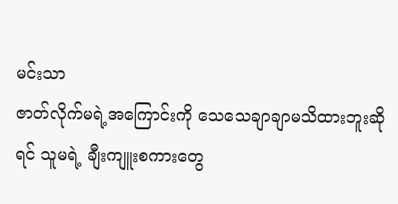မင်းသာ
ဇာတ်လိုက်မရဲ့အကြောင်းကို သေသေချာချာမသိထားဘူးဆိုရင် သူမရဲ့ ချီးကျူးစကားတွေ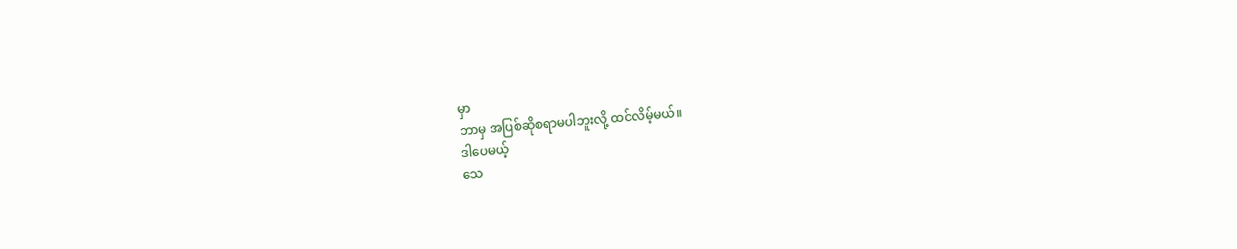မှာ
ဘာမှ အပြစ်ဆိုစရာမပါဘူးလို့ ထင်လိမ့်မယ်။
ဒါပေမယ့်
သေ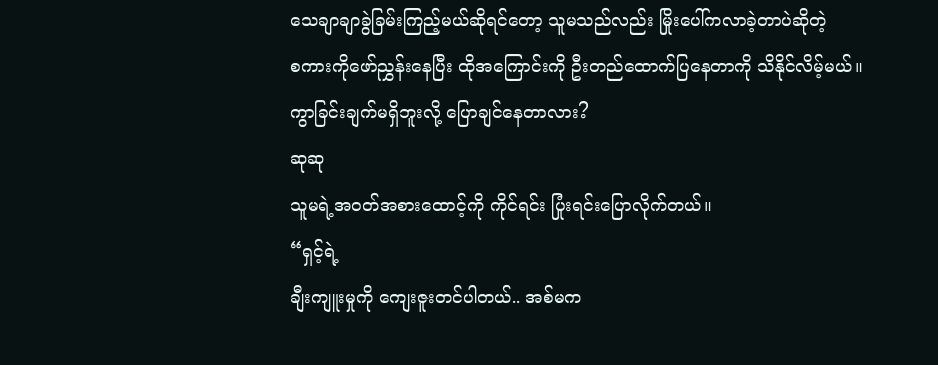သေချာချာခွဲခြမ်းကြည့်မယ်ဆိုရင်တော့ သူမသည်လည်း မြိုးပေါ်ကလာခဲ့တာပဲဆိုတဲ့
စကားကိုဖော်ညွှန်းနေပြီး ထိုအကြောင်းကို ဦးတည်ထောက်ပြနေတာကို သိနိုင်လိမ့်မယ်။
ကွာခြင်းချက်မရှိဘူးလို့ ပြောချင်နေတာလား?
ဆုဆု
သူမရဲ့အဝတ်အစားထောင့်ကို ကိုင်ရင်း ပြုံးရင်းပြောလိုက်တယ်။
“ရှင့်ရဲ့
ချီးကျူးမှုကို ကျေးဇူးတင်ပါတယ်.. အစ်မက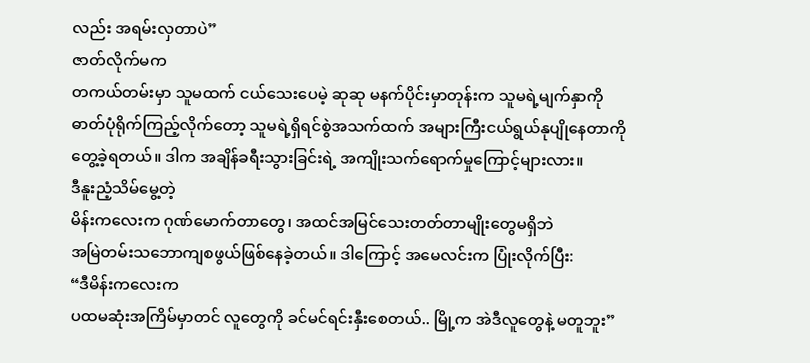လည်း အရမ်းလှတာပဲ”
ဇာတ်လိုက်မက
တကယ်တမ်းမှာ သူမထက် ငယ်သေးပေမဲ့ ဆုဆု မနက်ပိုင်းမှာတုန်းက သူမရဲ့မျက်နှာကို
ဓာတ်ပုံရိုက်ကြည့်လိုက်တော့ သူမရဲ့ရှိရင်စွဲအသက်ထက် အများကြီးငယ်ရွယ်နုပျိုနေတာကို
တွေ့ခဲ့ရတယ်။ ဒါက အချိန်ခရီးသွားခြင်းရဲ့ အကျိုးသက်ရောက်မှုကြောင့်များလား။
ဒီနူးညံ့သိမ်မွေ့တဲ့
မိန်းကလေးက ဂုဏ်မောက်တာတွေ၊ အထင်အမြင်သေးတတ်တာမျိုးတွေမရှိဘဲ
အမြဲတမ်းသဘောကျစဖွယ်ဖြစ်နေခဲ့တယ်။ ဒါကြောင့် အမေလင်းက ပြုံးလိုက်ပြီး:
“ဒီမိန်းကလေးက
ပထမဆုံးအကြိမ်မှာတင် လူတွေကို ခင်မင်ရင်းနှီးစေတယ်.. မြို့က အဲဒီလူတွေနဲ့ မတူဘူး”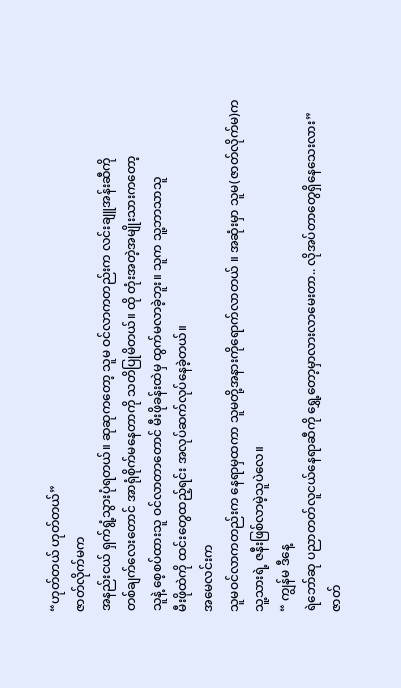“ဟုတ်တယ် ဟုတ်တယ်”
ဇာတ်လိုက်မက
အနည်းငယ် ရှက်ရွံ့သွားပုံရတယ်။ ဆုဆုကတော့ သူမ ဝင်လာကတည်းက လင်းချူအန်းဆီကို
တစ်ချက်လေးတောင် အာရုံစိုက်မနေတာကို သတိပြုမိတယ်။ ထို တုံးအတဲ့အမျိုးသားကတော့
သူနဲ့ စေ့စပ်ထားသူ ဝင်လာတာတောင် မီးဖိုခန်းထဲမှ ထွက်မလာခဲ့ဘူး။ သူက သူ့ဘာသာသူ
မီးဖိုထဲကို ထင်းတွေထည့်ရင်း အလုပ်ဆက်လုပ်နေခဲ့တယ်။
အမေလင်းက
သူမဝင်လာကတည်းက နေရာမှထကာ သူမတို့အနားကိုရောက်လာတယ် ။ အဆုံးမှာ သူမ(ဇာတ်လိုက်မ)က
သူ့သားရဲ့ ဇနီးဖြစ်လာမဲ့သူပဲလေ။
“ ကျွန်မ ဒီနေ့
ရဲဘော်ဆု ပညာတတ်လူငယ်နေရာဆီကို ရွှေ့တော့မှာလားလာမေးတာ.. လိုအပ်တာတွေရှိနေသေးလား”
ဇာတ်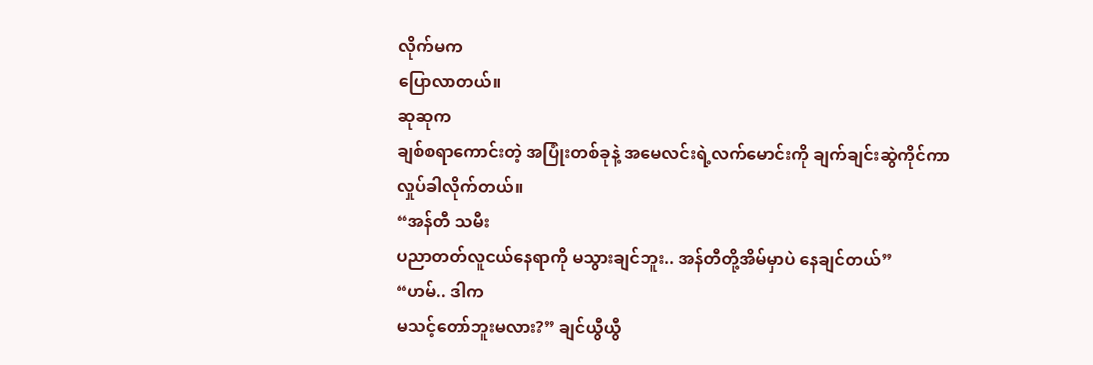လိုက်မက
ပြောလာတယ်။
ဆုဆုက
ချစ်စရာကောင်းတဲ့ အပြုံးတစ်ခုနဲ့ အမေလင်းရဲ့လက်မောင်းကို ချက်ချင်းဆွဲကိုင်ကာ
လှုပ်ခါလိုက်တယ်။
“အန်တီ သမီး
ပညာတတ်လူငယ်နေရာကို မသွားချင်ဘူး.. အန်တီတို့အိမ်မှာပဲ နေချင်တယ်”
“ဟမ်.. ဒါက
မသင့်တော်ဘူးမလား?” ချင်ယွီယွီ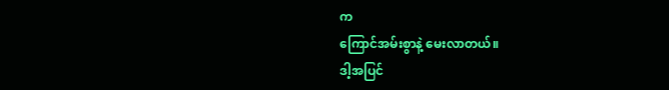က
ကြောင်အမ်းစွာနဲ့ မေးလာတယ်။
ဒါ့အပြင်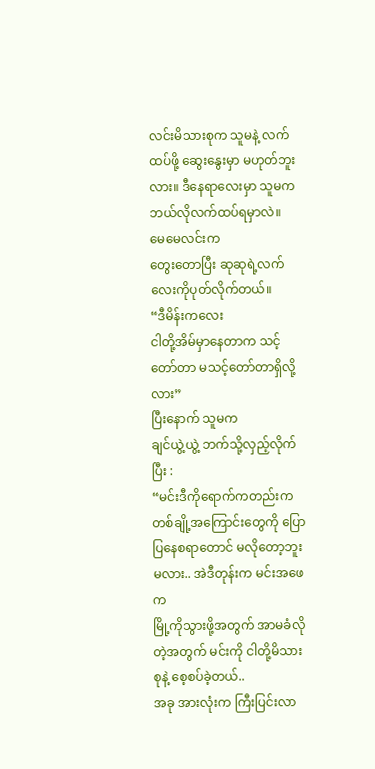လင်းမိသားစုက သူမနဲ့ လက်ထပ်ဖို့ ဆွေးနွေးမှာ မဟုတ်ဘူးလား။ ဒီနေရာလေးမှာ သူမက
ဘယ်လိုလက်ထပ်ရမှာလဲ။
မေမေလင်းက
တွေးတောပြီး ဆုဆုရဲ့လက်လေးကိုပုတ်လိုက်တယ်။
“ဒီမိန်းကလေး
ငါတို့အိမ်မှာနေတာက သင့်တော်တာ မသင့်တော်တာရှိလို့လား”
ပြီးနောက် သူမက
ချင်ယွဲ့ယွဲ့ ဘက်သို့လှည့်လိုက်ပြီး :
“မင်းဒီကိုရောက်ကတည်းက
တစ်ချို့အကြောင်းတွေကို ပြောပြနေစရာတောင် မလိုတော့ဘူးမလား.. အဲဒီတုန်းက မင်းအဖေက
မြို့ကိုသွားဖို့အတွက် အာမခံလိုတဲ့အတွက် မင်းကို ငါတို့မိသားစုနဲ့ စေ့စပ်ခဲ့တယ်..
အခု အားလုံးက ကြီးပြင်းလာ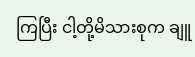ကြပြီး ငါ့တို့မိသားစုက ချူ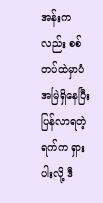အန်းကလည်း စစ်တပ်ထဲမှာပံအမြဲရှိနေပြီး
ပြန်လာရတဲ့ရက်က ရှားပါးလို့ ဒီ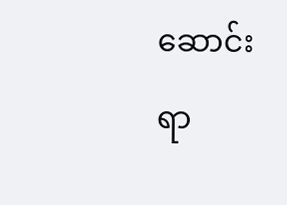ဆောင်းရာ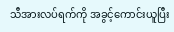သီအားလပ်ရက်ကို အခွင့်ကောင်းယူပြီး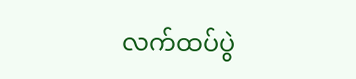လက်ထပ်ပွဲ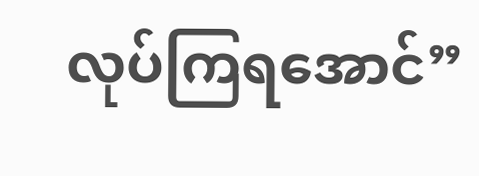လုပ်ကြရအောင်”